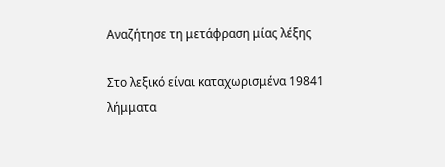Αναζήτησε τη μετάφραση μίας λέξης

Στο λεξικό είναι καταχωρισμένα 19841 λήμματα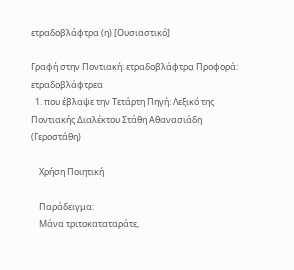ετραδοβλάφτρα (η) [Ουσιαστικό]

Γραφή στην Ποντιακή: ετραδοβλάφτρα̤ Προφορά: ετραδοβλάφτρεα
  1. που έβλαψε την Τετάρτη Πηγή: Λεξικό της Ποντιακής Διαλέκτου Στάθη Αθανασιάδη (Γεροστάθη)

    Χρήση Ποιητική

    Παράδειγμα:
    Μάνα τριτοκαταταράτε,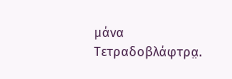μάνα Τετραδοβλάφτρα̤.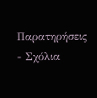Παρατηρήσεις - Σχόλια